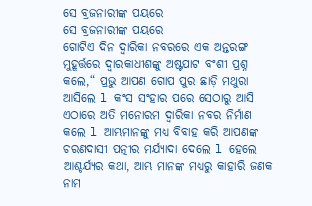ସେ ବ୍ରଜନାରୀଙ୍କ ପୟରେ
ସେ ବ୍ରଜନାରୀଙ୍କ ପୟରେ
ଗୋଟିଏ ଦିନ ଦ୍ୱାରିକା ନବରରେ ଏକ ଅନ୍ତରଙ୍ଗ ମୁହୂର୍ତ୍ତରେ ଦ୍ୱାରକାଧୀଶଙ୍କୁ ଅଷ୍ଟପାଟ ବଂଶୀ ପ୍ରଶ୍ନ କଲେ,“ ପ୍ରଭୁ ଆପଣ ଗୋପ ପୁର ଛାଡ଼ି ମଥୁରା ଆସିଲେ l କଂସ ସଂହାର ପରେ ସେଠାରୁ ଆସି ଏଠାରେ ଅତି ମନୋରମ ଦ୍ୱାରିକା ନବର ନିର୍ମାଣ କଲେ l ଆମ୍ଭମାନଙ୍କୁ ମଧ୍ୟ ବିବାହ କରି ଆପଣଙ୍କ ଚରଣଦାସୀ ପତ୍ନୀର ମର୍ଯ୍ୟାଦା ଦେଲେ l ହେଲେ ଆଶ୍ଚର୍ଯ୍ୟର କଥା, ଆମ୍ଭ ମାନଙ୍କ ମଧ୍ୟରୁ କାହାରି ଜଣକ ନାମ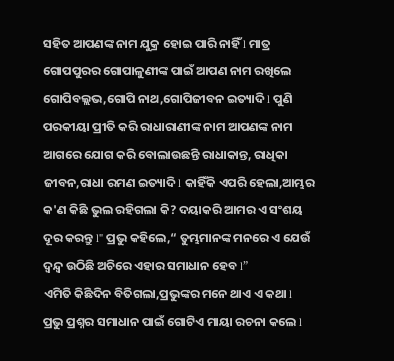ସହିତ ଆପଣଙ୍କ ନାମ ଯୁକ୍ର ହୋଇ ପାରି ନାହିଁ l ମାତ୍ର ଗୋପପୁରର ଗୋପାଳୁଣୀଙ୍କ ପାଇଁ ଆପଣ ନାମ ରଖିଲେ ଗୋପିବଲ୍ଲଭ,ଗୋପି ନାଥ,ଗୋପିଜୀବନ ଇତ୍ୟାଦି l ପୁଣି ପରକୀୟା ପ୍ରୀତି କରି ରାଧାରାଣୀଙ୍କ ନାମ ଆପଣଙ୍କ ନାମ ଆଗରେ ଯୋଗ କରି ବୋଲାଉଛନ୍ତି ରାଧାକାନ୍ତ, ରାଧିକା ଜୀବନ,ରାଧା ରମଣ ଇତ୍ୟାଦି l କାହିଁକି ଏପରି ହେଲା,ଆମ୍ଭର କ'ଣ କିଛି ଭୁଲ ରହିଗଲା କି? ଦୟାକରି ଆମର ଏ ସଂଶୟ ଦୂର କରନ୍ତୁ l" ପ୍ରଭୁ କହିଲେ,“ ତୁମ୍ଭମାନଙ୍କ ମନରେ ଏ ଯେଉଁ ଦ୍ୱନ୍ଦ୍ୱ ଉଠିଛି ଅଚିରେ ଏହାର ସମାଧାନ ହେବ l”
ଏମିତି କିଛିଦିନ ବିତିଗଲା,ପ୍ରଭୁଙ୍କର ମନେ ଥାଏ ଏ କଥା l ପ୍ରଭୁ ପ୍ରଶ୍ନର ସମାଧାନ ପାଇଁ ଗୋଟିଏ ମାୟା ରଚନା କଲେ l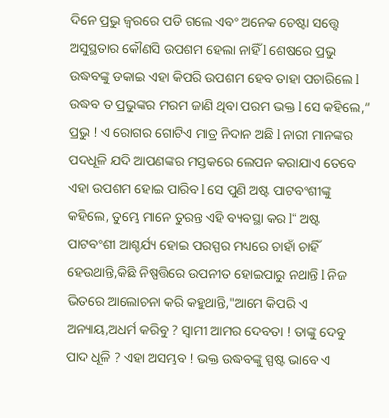ଦିନେ ପ୍ରଭୁ ଜ୍ୱରରେ ପଡି ଗଲେ ଏବଂ ଅନେକ ଚେଷ୍ଟା ସତ୍ତ୍ୱେ ଅସୁସ୍ଥତାର କୌଣସି ଉପଶମ ହେଲା ନାହିଁ l ଶେଷରେ ପ୍ରଭୁ ଉଦ୍ଧବଙ୍କୁ ଡକାଇ ଏହା କିପରି ଉପଶମ ହେବ ତାହା ପଚାରିଲେ l ଉଦ୍ଧବ ତ ପ୍ରଭୁଙ୍କର ମରମ ଜାଣି ଥିବା ପରମ ଭକ୍ତ l ସେ କହିଲେ,” ପ୍ରଭୁ ! ଏ ରୋଗର ଗୋଟିଏ ମାତ୍ର ନିଦାନ ଅଛି l ନାରୀ ମାନଙ୍କର ପଦଧୂଳି ଯଦି ଆପଣଙ୍କର ମସ୍ତକରେ ଲେପନ କରାଯାଏ ତେବେ ଏହା ଉପଶମ ହୋଇ ପାରିବ l ସେ ପୁଣି ଅଷ୍ଟ ପାଟବଂଶୀଙ୍କୁ କହିଲେ, ତୁମ୍ଭେ ମାନେ ତୁରନ୍ତ ଏହି ବ୍ୟବସ୍ଥା କର l“ ଅଷ୍ଟ ପାଟବଂଶୀ ଆଶ୍ଚର୍ଯ୍ୟ ହୋଇ ପରସ୍ପର ମଧ୍ୟରେ ଚାହାଁ ଚାହିଁ ହେଉଥାନ୍ତି,କିଛି ନିଷ୍ପତ୍ତିରେ ଉପନୀତ ହୋଇପାରୁ ନଥାନ୍ତି l ନିଜ ଭିତରେ ଆଲୋଚନା କରି କହୁଥାନ୍ତି,"ଆମେ କିପରି ଏ ଅନ୍ୟାୟ,ଅଧର୍ମ କରିବୁ ? ସ୍ବାମୀ ଆମର ଦେବତା ! ତାଙ୍କୁ ଦେବୁ ପାଦ ଧୂଳି ? ଏହା ଅସମ୍ଭବ ! ଭକ୍ତ ଉଦ୍ଧବଙ୍କୁ ସ୍ପଷ୍ଟ ଭାବେ ଏ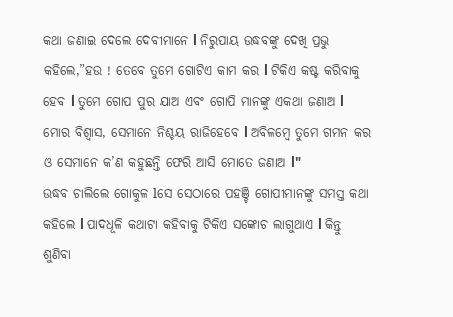କଥା ଜଣାଇ ଦେଲେ ଦେବୀମାନେ l ନିରୁପାୟ ଉଦ୍ଧବଙ୍କୁ ଦେଖି ପ୍ରଭୁ କହିଲେ,”ହଉ ! ତେବେ ତୁମେ ଗୋଟିଏ କାମ କର l ଟିକିଏ କଷ୍ଟ କରିବାକୁ ହେବ l ତୁମେ ଗୋପ ପୁର ଯାଅ ଏବଂ ଗୋପି ମାନଙ୍କୁ ଏକଥା ଜଣାଅ l ମୋର ବିଶ୍ୱାସ, ସେମାନେ ନିଶ୍ଚୟ ରାଜିହେବେ l ଅବିଳମ୍ବେ ତୁମେ ଗମନ କର ଓ ସେମାନେ କ’ଣ କହୁଛନ୍ତି ଫେରି ଆସି ମୋତେ ଜଣାଅ l"
ଉଦ୍ଧବ ଚାଲିଲେ ଗୋକୁଳ lସେ ସେଠାରେ ପହଞ୍ଚି ଗୋପୀମାନଙ୍କୁ ସମସ୍ତ କଥା କହିଲେ l ପାଦଧୂଳି କଥାଟା କହିବାକୁ ଟିକିଏ ସଙ୍କୋଚ ଲାଗୁଥାଏ l କିନ୍ତୁ ଶୁଣିବା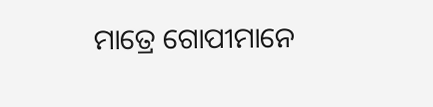ମାତ୍ରେ ଗୋପୀମାନେ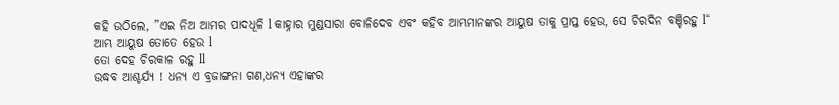କହି ଉଠିଲେ, ”ଏଇ ନିଅ ଆମର ପାଦଧୂଳି l କାହ୍ନାର ମୁଣ୍ଡସାରା ବୋଳିଦେବ ଏବଂ କହିବ ଆମ୍ଭମାନଙ୍କର ଆୟୁଷ ତାକୁ ପ୍ରାପ୍ତ ହେଉ, ସେ ଚିରଦିନ ବଞ୍ଚିରହୁ l“
ଆମ୍ଭ ଆୟୁଷ ତୋତେ ହେଉ l
ତୋ ଦେହ ଚିରକାଳ ରହୁ ll
ଉଦ୍ଧବ ଆଶ୍ଚର୍ଯ୍ୟ ! ଧନ୍ୟ ଏ ବ୍ରଜାଙ୍ଗନା ଗଣ,ଧନ୍ୟ ଏହାଙ୍କର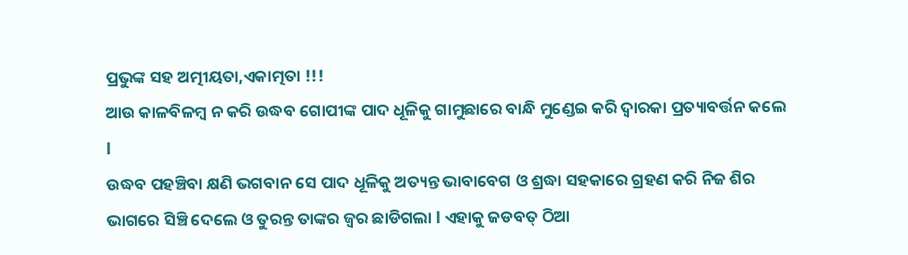ପ୍ରଭୁଙ୍କ ସହ ଅତ୍ମୀୟତା,ଏକାତ୍ମତା !!!
ଆଉ କାଳବିଳମ୍ବ ନ କରି ଉଦ୍ଧବ ଗୋପୀଙ୍କ ପାଦ ଧୂଳିକୁ ଗାମୁଛାରେ ବାନ୍ଧି ମୁଣ୍ଡେଇ କରି ଦ୍ୱାରକା ପ୍ରତ୍ୟାବର୍ତ୍ତନ କଲେ l
ଉଦ୍ଧବ ପହଞ୍ଚିବା କ୍ଷଣି ଭଗବାନ ସେ ପାଦ ଧୂଳିକୁ ଅତ୍ୟନ୍ତ ଭାବାବେଗ ଓ ଶ୍ରଦ୍ଧା ସହକାରେ ଗ୍ରହଣ କରି ନିଜ ଶିର ଭାଗରେ ସିଞ୍ଚି ଦେଲେ ଓ ତୁରନ୍ତ ତାଙ୍କର ଜ୍ୱର ଛାଡିଗଲା l ଏହାକୁ ଜଡବତ୍ ଠିଆ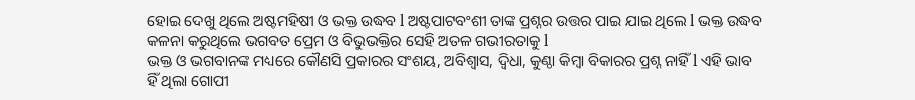ହୋଇ ଦେଖୁ ଥିଲେ ଅଷ୍ଟମହିଷୀ ଓ ଭକ୍ତ ଉଦ୍ଧବ l ଅଷ୍ଟପାଟବଂଶୀ ତାଙ୍କ ପ୍ରଶ୍ନର ଉତ୍ତର ପାଇ ଯାଇ ଥିଲେ l ଭକ୍ତ ଉଦ୍ଧବ କଳନା କରୁଥିଲେ ଭଗବତ ପ୍ରେମ ଓ ବିଭୁଭକ୍ତିର ସେହି ଅତଳ ଗଭୀରତାକୁ l
ଭକ୍ତ ଓ ଭଗବାନଙ୍କ ମଧ୍ୟରେ କୌଣସି ପ୍ରକାରର ସଂଶୟ, ଅବିଶ୍ୱାସ, ଦ୍ୱିଧା, କୁଣ୍ଠା କିମ୍ବା ବିକାରର ପ୍ରଶ୍ନ ନାହିଁ l ଏହି ଭାବ ହିଁ ଥିଲା ଗୋପୀ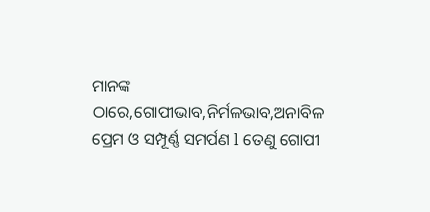ମାନଙ୍କ ଠାରେ,ଗୋପୀଭାବ,ନିର୍ମଳଭାବ,ଅନାବିଳ ପ୍ରେମ ଓ ସମ୍ପୂର୍ଣ୍ଣ ସମର୍ପଣ l ତେଣୁ ଗୋପୀ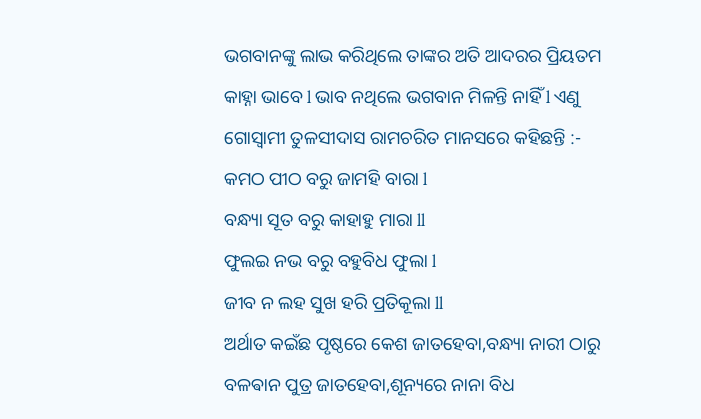ଭଗବାନଙ୍କୁ ଲାଭ କରିଥିଲେ ତାଙ୍କର ଅତି ଆଦରର ପ୍ରିୟତମ କାହ୍ନା ଭାବେ l ଭାବ ନଥିଲେ ଭଗବାନ ମିଳନ୍ତି ନାହିଁ l ଏଣୁ ଗୋସ୍ୱାମୀ ତୁଳସୀଦାସ ରାମଚରିତ ମାନସରେ କହିଛନ୍ତି :-
କମଠ ପୀଠ ବରୁ ଜାମହି ବାରା l
ବନ୍ଧ୍ୟା ସୂତ ବରୁ କାହାହୁ ମାରା ll
ଫୁଲଇ ନଭ ବରୁ ବହୁବିଧ ଫୁଲା l
ଜୀବ ନ ଲହ ସୁଖ ହରି ପ୍ରତିକୂଲା ll
ଅର୍ଥାତ କଇଁଛ ପୃଷ୍ଠରେ କେଶ ଜାତହେବା,ବନ୍ଧ୍ୟା ନାରୀ ଠାରୁ ବଳଵାନ ପୁତ୍ର ଜାତହେବା,ଶୂନ୍ୟରେ ନାନା ବିଧ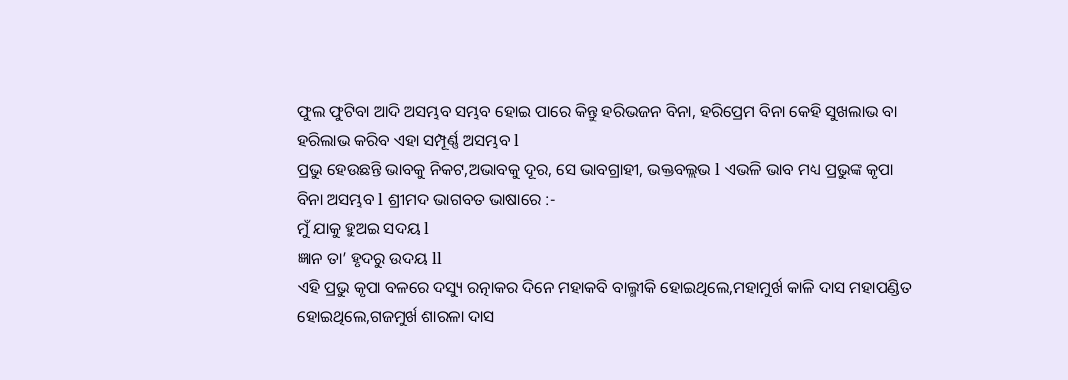ଫୁଲ ଫୁଟିବା ଆଦି ଅସମ୍ଭବ ସମ୍ଭବ ହୋଇ ପାରେ କିନ୍ତୁ ହରିଭଜନ ବିନା, ହରିପ୍ରେମ ବିନା କେହି ସୁଖଲାଭ ବା ହରିଲାଭ କରିବ ଏହା ସମ୍ପୂର୍ଣ୍ଣ ଅସମ୍ଭବ l
ପ୍ରଭୁ ହେଉଛନ୍ତି ଭାବକୁ ନିକଟ,ଅଭାବକୁ ଦୂର, ସେ ଭାବଗ୍ରାହୀ, ଭକ୍ତବଲ୍ଲଭ l ଏଭଳି ଭାବ ମଧ୍ୟ ପ୍ରଭୁଙ୍କ କୃପା ବିନା ଅସମ୍ଭବ l ଶ୍ରୀମଦ ଭାଗବତ ଭାଷାରେ :-
ମୁଁ ଯାକୁ ହୁଅଇ ସଦୟ l
ଜ୍ଞାନ ତା’ ହୃଦରୁ ଉଦୟ ll
ଏହି ପ୍ରଭୁ କୃପା ବଳରେ ଦସ୍ୟୁ ରତ୍ନାକର ଦିନେ ମହାକବି ବାଲ୍ମୀକି ହୋଇଥିଲେ,ମହାମୁର୍ଖ କାଳି ଦାସ ମହାପଣ୍ଡିତ ହୋଇଥିଲେ,ଗଜମୁର୍ଖ ଶାରଳା ଦାସ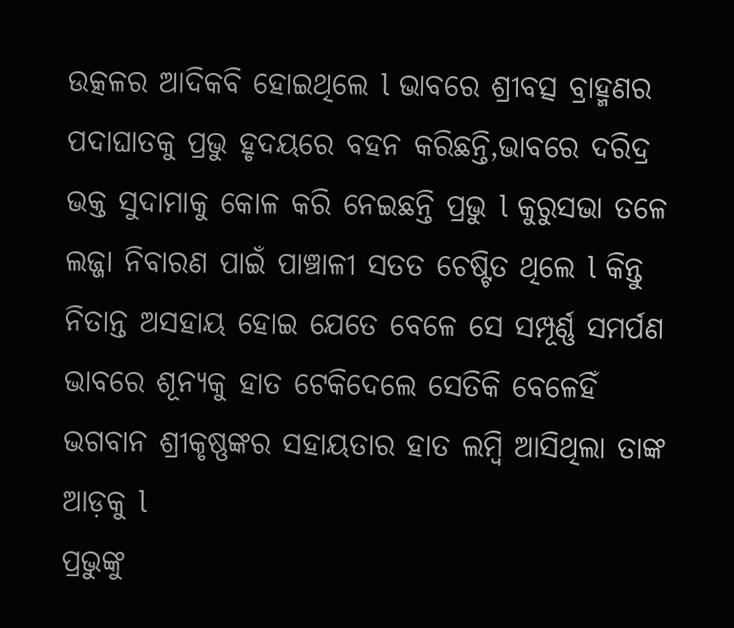ଉତ୍କଳର ଆଦିକବି ହୋଇଥିଲେ l ଭାବରେ ଶ୍ରୀବତ୍ସ ବ୍ରାହ୍ମଣର ପଦାଘାତକୁ ପ୍ରଭୁ ହୃଦୟରେ ବହନ କରିଛନ୍ତି,ଭାବରେ ଦରିଦ୍ର ଭକ୍ତ ସୁଦାମାକୁ କୋଳ କରି ନେଇଛନ୍ତି ପ୍ରଭୁ l କୁରୁସଭା ତଳେ ଲଜ୍ଜା ନିବାରଣ ପାଇଁ ପାଞ୍ଚାଳୀ ସତତ ଚେଷ୍ଟିତ ଥିଲେ l କିନ୍ତୁ ନିତାନ୍ତ ଅସହାୟ ହୋଇ ଯେତେ ବେଳେ ସେ ସମ୍ପୂର୍ଣ୍ଣ ସମର୍ପଣ ଭାବରେ ଶୂନ୍ୟକୁ ହାତ ଟେକିଦେଲେ ସେତିକି ବେଳେହିଁ ଭଗବାନ ଶ୍ରୀକୃଷ୍ଣଙ୍କର ସହାୟତାର ହାତ ଲମ୍ବି ଆସିଥିଲା ତାଙ୍କ ଆଡ଼କୁ l
ପ୍ରଭୁଙ୍କୁ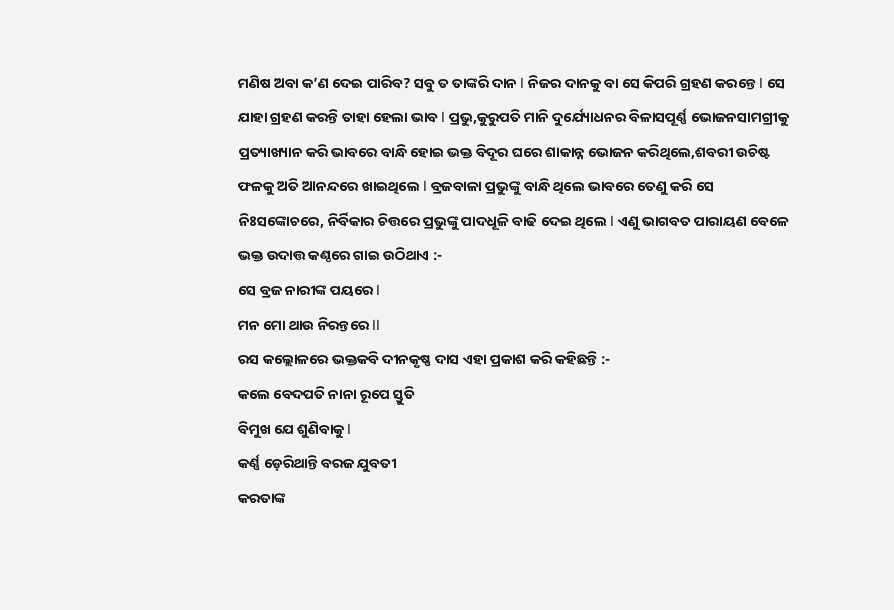ମଣିଷ ଅବା କ’ଣ ଦେଇ ପାରିବ? ସବୁ ତ ତାଙ୍କରି ଦାନ l ନିଜର ଦାନକୁ ବା ସେ କିପରି ଗ୍ରହଣ କରନ୍ତେ l ସେ ଯାହା ଗ୍ରହଣ କରନ୍ତି ତାହା ହେଲା ଭାବ l ପ୍ରଭୁ,କୁରୁପତି ମାନି ଦୁର୍ଯ୍ୟୋଧନର ବିଳାସପୂର୍ଣ୍ଣ ଭୋଜନସାମଗ୍ରୀକୁ ପ୍ରତ୍ୟାଖ୍ୟାନ କରି ଭାବରେ ବାନ୍ଧି ହୋଇ ଭକ୍ତ ବିଦୂର ଘରେ ଶାକାନ୍ନ ଭୋଜନ କରିଥିଲେ,ଶବରୀ ଉଚିଷ୍ଟ ଫଳକୁ ଅତି ଆନନ୍ଦରେ ଖାଇଥିଲେ l ବ୍ରଜବାଳା ପ୍ରଭୁଙ୍କୁ ବାନ୍ଧି ଥିଲେ ଭାବରେ ତେଣୁ କରି ସେ ନିଃସଙ୍କୋଚରେ, ନିର୍ବିକାର ଚିତ୍ତରେ ପ୍ରଭୁଙ୍କୁ ପାଦଧୂଳି ବାଢି ଦେଇ ଥିଲେ l ଏଣୁ ଭାଗବତ ପାରାୟଣ ବେଳେ ଭକ୍ତ ଉଦାତ୍ତ କଣ୍ଠରେ ଗାଇ ଉଠିଥାଏ :-
ସେ ବ୍ରଜ ନାରୀଙ୍କ ପୟରେ l
ମନ ମୋ ଥାଉ ନିରନ୍ତରେ ll
ରସ କଲ୍ଲୋଳରେ ଭକ୍ତକବି ଦୀନକୃଷ୍ଣ ଦାସ ଏହା ପ୍ରକାଶ କରି କହିଛନ୍ତି :-
କଲେ ବେଦପତି ନାନା ରୂପେ ସ୍ତୁତି
ବିମୁଖ ଯେ ଶୁଣିବାକୁ l
କର୍ଣ୍ଣ ଡ଼େରିଥାନ୍ତି ବରଜ ଯୁବତୀ
କରତାଙ୍କ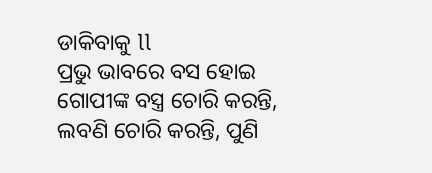ଡାକିବାକୁ ll
ପ୍ରଭୁ ଭାବରେ ବସ ହୋଇ ଗୋପୀଙ୍କ ବସ୍ତ୍ର ଚୋରି କରନ୍ତି, ଲବଣି ଚୋରି କରନ୍ତି, ପୁଣି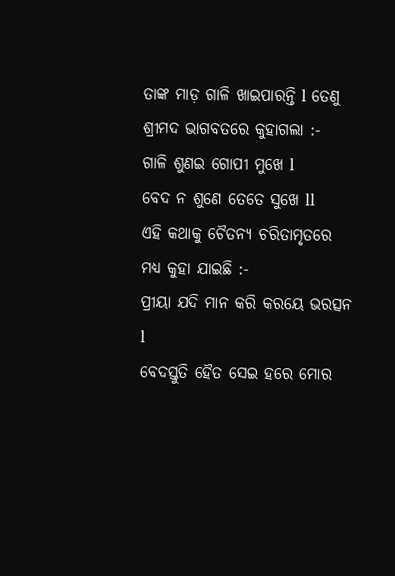ତାଙ୍କ ମାଡ଼ ଗାଳି ଖାଇପାରନ୍ତି l ତେଣୁ ଶ୍ରୀମଦ ଭାଗବତରେ କୁହାଗଲା :-
ଗାଳି ଶୁଣଇ ଗୋପୀ ମୁଖେ l
ବେଦ ନ ଶୁଣେ ତେତେ ସୁଖେ ll
ଏହି କଥାକୁ ଚୈତନ୍ୟ ଚରିତାମୃତରେ ମଧ୍ୟ କୁହା ଯାଇଛି :-
ପ୍ରୀୟା ଯଦି ମାନ କରି କରୟେ ଭରତ୍ସନ l
ବେଦସ୍ତୁତି ହୈତ ସେଇ ହରେ ମୋର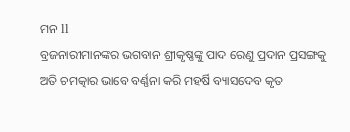ମନ ll
ବ୍ରଜନାରୀମାନଙ୍କର ଭଗବାନ ଶ୍ରୀକୃଷ୍ଣଙ୍କୁ ପାଦ ରେଣୁ ପ୍ରଦାନ ପ୍ରସଙ୍ଗକୁ ଅତି ଚମତ୍କାର ଭାବେ ବର୍ଣ୍ଣନା କରି ମହର୍ଷି ବ୍ୟାସଦେବ କୃତ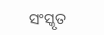ସଂସ୍କୃତ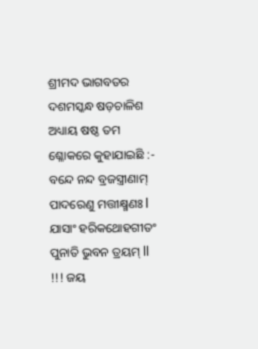ଶ୍ରୀମଦ ଭାଗବତର ଦଶମସ୍କନ୍ଧ ଷଡ଼ଚାଳିଶ ଅଧ୍ୟାୟ ଷଷ୍ଠ ତମ ଶ୍ଳୋକରେ କୁହାଯାଇଛି :-
ବନ୍ଦେ ନନ୍ଦ ବ୍ରଜସ୍ତ୍ରୀଣାମ୍
ପାଦରେଣୁ ମତ୍ତୀକ୍ଷ୍ମଣଃ l
ଯାସାଂ ହରିକଥୋହଗୀତଂ
ପୁନାତି ଭୁବନ ତ୍ରୟମ୍ ll
!!! ଜୟ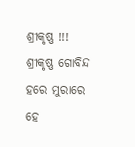ଶ୍ରୀକୃଷ୍ଣ !!!
ଶ୍ରୀକୃଷ୍ଣ ଗୋବିନ୍ଦ ହରେ ମୁରାରେ
ହେ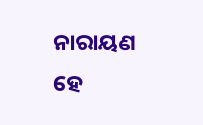ନାରାୟଣ ହେ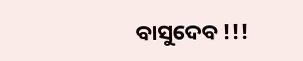ବାସୁଦେବ !!!